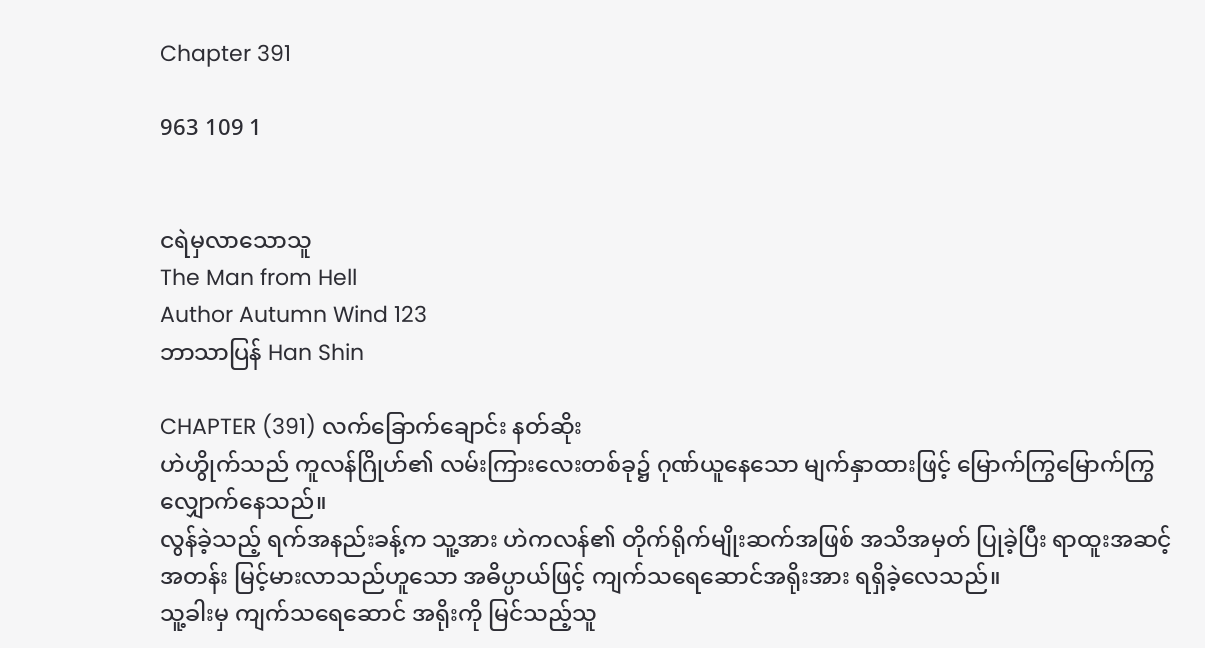Chapter 391

963 109 1


ငရဲမှလာသောသူ
The Man from Hell
Author Autumn Wind 123
ဘာသာပြန် Han Shin

CHAPTER (391) လက်ခြောက်ချောင်း နတ်ဆိုး
ဟဲဟွိုက်သည် ကူလန်ဂြိုဟ်၏ လမ်းကြားလေးတစ်ခု၌ ဂုဏ်ယူနေသော မျက်နှာထားဖြင့် မြောက်ကြွမြောက်ကြွ လျှောက်နေသည်။
လွန်ခဲ့သည့် ရက်အနည်းခန့်က သူ့အား ဟဲကလန်၏ တိုက်ရိုက်မျိုးဆက်အဖြစ် အသိအမှတ် ပြုခဲ့ပြီး ရာထူးအဆင့်အတန်း မြင့်မားလာသည်ဟူသော အဓိပ္ပာယ်ဖြင့် ကျက်သရေဆောင်အရိုးအား ရရှိခဲ့လေသည်။
သူ့ခါးမှ ကျက်သရေဆောင် အရိုးကို မြင်သည့်သူ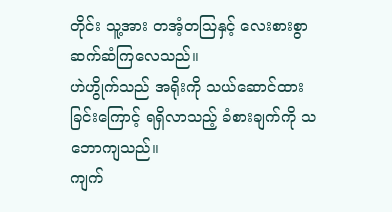တိုင်း သူ့အား တအံ့တဩနှင့် လေးစားစွာ ဆက်ဆံကြလေသည်။
ဟဲဟွိုက်သည် အရိုးကို သယ်ဆောင်ထားခြင်းကြောင့် ရရှိလာသည့် ခံစားချက်ကို သဘောကျသည်။
ကျက်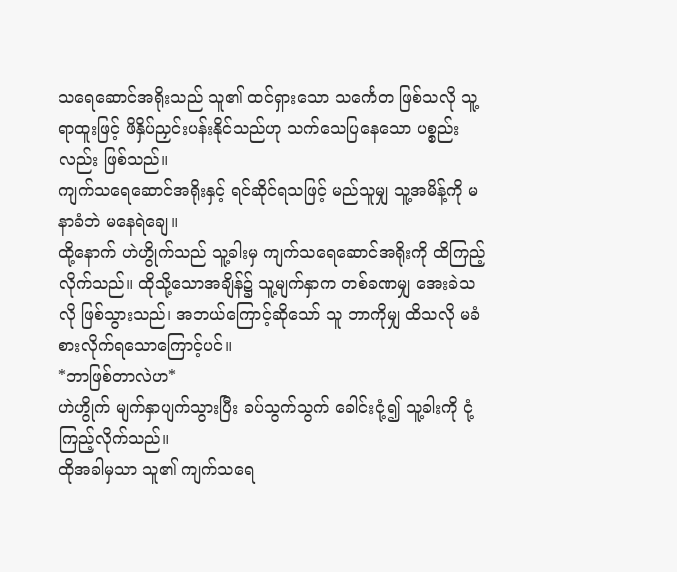သရေဆောင်အရိုးသည် သူ၏ ထင်ရှားသော သင်္ကေတ ဖြစ်သလို သူ့ရာထူးဖြင့် ဖိနှိပ်ညှင်းပန်းနိုင်သည်ဟု သက်သေပြနေသော ပစ္စည်းလည်း ဖြစ်သည်။
ကျက်သရေဆောင်အရိုးနှင့် ရင်ဆိုင်ရသဖြင့် မည်သူမျှ သူ့အမိန့်ကို မနာခံဘဲ မနေရဲချေ။
ထို့နောက် ဟဲဟွိုက်သည် သူ့ခါးမှ ကျက်သရေဆောင်အရိုးကို ထိကြည့်လိုက်သည်။ ထိုသို့သောအချိန်၌ သူ့မျက်နှာက တစ်ခဏမျှ အေးခဲသလို ဖြစ်သွားသည်၊ အဘယ်ကြောင့်ဆိုသော် သူ ဘာကိုမျှ ထိသလို မခံစားလိုက်ရသောကြောင့်ပင်။
*ဘာဖြစ်တာလဲဟ*
ဟဲဟွိုက် မျက်နှာပျက်သွားပြီး ခပ်သွက်သွက် ခေါင်းငုံ့၍ သူ့ခါးကို ငုံ့ကြည့်လိုက်သည်။
ထိုအခါမှသာ သူ၏ ကျက်သရေ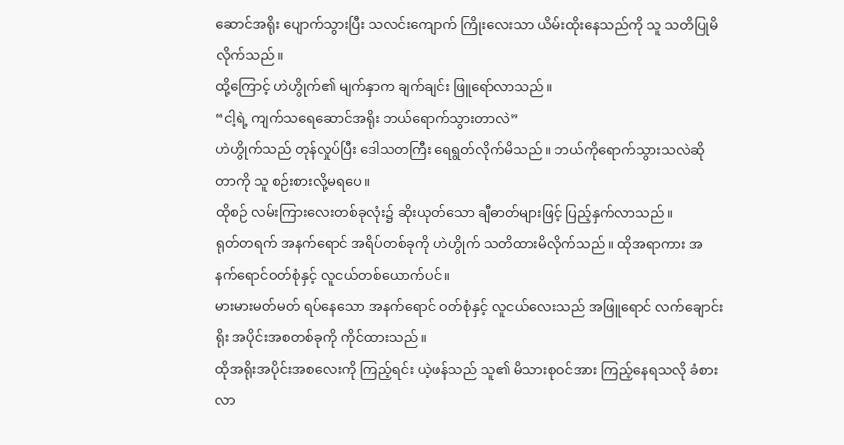ဆောင်အရိုး ပျောက်သွားပြီး သလင်းကျောက် ကြိုးလေးသာ ယိမ်းထိုးနေသည်ကို သူ သတိပြုမိလိုက်သည်။
ထို့ကြောင့် ဟဲဟွိုက်၏ မျက်နှာက ချက်ချင်း ဖြူရော်လာသည်။
“ငါ့ရဲ့ ကျက်သရေဆောင်အရိုး ဘယ်ရောက်သွားတာလဲ”
ဟဲဟွိုက်သည် တုန်လှုပ်ပြီး ဒေါသတကြီး ရေရွတ်လိုက်မိသည်။ ဘယ်ကိုရောက်သွားသလဲဆိုတာကို သူ စဉ်းစားလို့မရပေ။
ထိုစဉ် လမ်းကြားလေးတစ်ခုလုံး၌ ဆိုးယုတ်သော ချီဓာတ်များဖြင့် ပြည့်နှက်လာသည်။
ရုတ်တရက် အနက်ရောင် အရိပ်တစ်ခုကို ဟဲဟွိုက် သတိထားမိလိုက်သည်။ ထိုအရာကား အနက်ရောင်ဝတ်စုံနှင့် လူငယ်တစ်ယောက်ပင်။
မားမားမတ်မတ် ရပ်နေသော အနက်ရောင် ဝတ်စုံနှင့် လူငယ်လေးသည် အဖြူရောင် လက်ချောင်းရိုး အပိုင်းအစတစ်ခုကို ကိုင်ထားသည်။
ထိုအရိုးအပိုင်းအစလေးကို ကြည့်ရင်း ယဲ့ဖန်သည် သူ၏ မိသားစုဝင်အား ကြည့်နေရသလို ခံစားလာ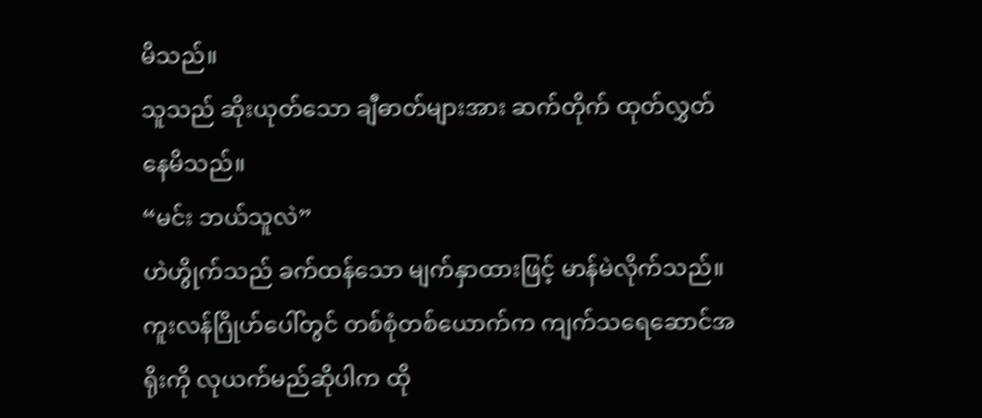မိသည်။
သူသည် ဆိုးယုတ်သော ချီဓာတ်များအား ဆက်တိုက် ထုတ်လွှတ်နေမိသည်။
“မင်း ဘယ်သူလဲ”
ဟဲဟွိုက်သည် ခက်ထန်သော မျက်နှာထားဖြင့် မာန်မဲလိုက်သည်။
ကူးလန်ဂြိုဟ်ပေါ်တွင် တစ်စုံတစ်ယောက်က ကျက်သရေဆောင်အရိုးကို လုယက်မည်ဆိုပါက ထို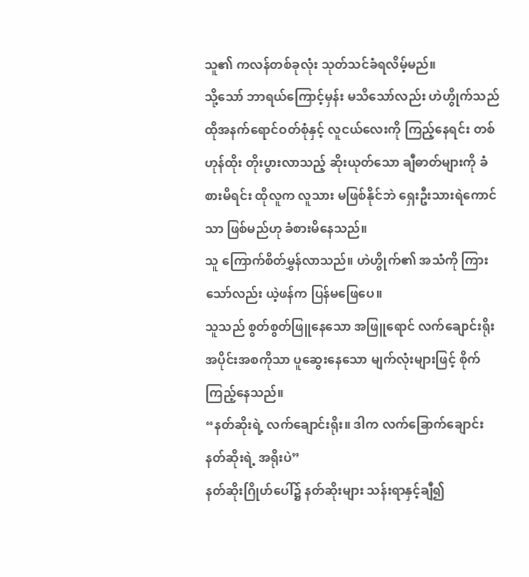သူ၏ ကလန်တစ်ခုလုံး သုတ်သင်ခံရလိမ့်မည်။
သို့သော် ဘာရယ်ကြောင့်မှန်း မသိသော်လည်း ဟဲဟွိုက်သည် ထိုအနက်ရောင်ဝတ်စုံနှင့် လူငယ်လေးကို ကြည့်နေရင်း တစ်ဟုန်ထိုး တိုးပွားလာသည့် ဆိုးယုတ်သော ချီဓာတ်များကို ခံစားမိရင်း ထိုလူက လူသား မဖြစ်နိုင်ဘဲ ရှေးဦးသားရဲကောင်သာ ဖြစ်မည်ဟု ခံစားမိနေသည်။
သူ ကြောက်စိတ်မွှန်လာသည်။ ဟဲဟွိုက်၏ အသံကို ကြားသော်လည်း ယဲ့ဖန်က ပြန်မဖြေပေ။
သူသည် စွတ်စွတ်ဖြူနေသော အဖြူရောင် လက်ချောင်းရိုးအပိုင်းအစကိုသာ ပူဆွေးနေသော မျက်လုံးများဖြင့် စိုက်ကြည့်နေသည်။
“နတ်ဆိုးရဲ့ လက်ချောင်းရိုး။ ဒါက လက်ခြောက်ချောင်း နတ်ဆိုးရဲ့ အရိုးပဲ”
နတ်ဆိုးဂြိုဟ်ပေါ်၌ နတ်ဆိုးများ သန်းရာနှင့်ချီ၍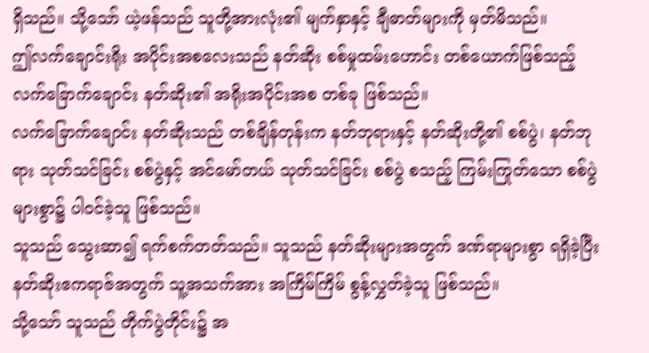ရှိသည်။ သို့သော် ယဲ့ဖန်သည် သူတို့အားလုံး၏ မျက်နှာနှင့် ချီဓာတ်များကို မှတ်မိသည်။
ဤလက်ချောင်းရိုး အပိုင်းအစလေးသည် နတ်ဆိုး စစ်မှုထမ်းဟောင်း တစ်ယောက်ဖြစ်သည့် လက်ခြောက်ချောင်း နတ်ဆိုး၏ အရိုးအပိုင်းအစ တစ်ခု ဖြစ်သည်။
လက်ခြောက်ချောင်း နတ်ဆိုးသည် တစ်ချိန်တုန်းက နတ်ဘုရားနှင့် နတ်ဆိုးတို့၏ စစ်ပွဲ၊ နတ်ဘုရား သုတ်သင်ခြင်း စစ်ပွဲနှင့် အင်မော်တယ် သုတ်သင်ခြင်း စစ်ပွဲ စသည့် ကြမ်းကြုတ်သော စစ်ပွဲများစွာ၌ ပါဝင်ခဲ့သူ ဖြစ်သည်။
သူသည် သွေးဆာ၍ ရက်စက်တတ်သည်။ သူသည် နတ်ဆိုးများအတွက် ဒဏ်ရာများစွာ ရရှိခဲ့ပြီး နတ်ဆိုးဧကရာဇ်အတွက် သူ့အသက်အား အကြိမ်ကြိမ် စွန့်လွှတ်ခဲ့သူ ဖြစ်သည်။
သို့သော် သူသည် တိုက်ပွဲတိုင်း၌ အ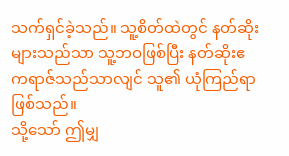သက်ရှင်ခဲ့သည်။ သူ့စိတ်ထဲတွင် နတ်ဆိုးများသည်သာ သူ့ဘဝဖြစ်ပြီး နတ်ဆိုးဧကရာဇ်သည်သာလျင် သူ၏ ယုံကြည်ရာ ဖြစ်သည်။
သို့သော် ဤမျှ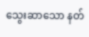သွေးဆာသော နတ်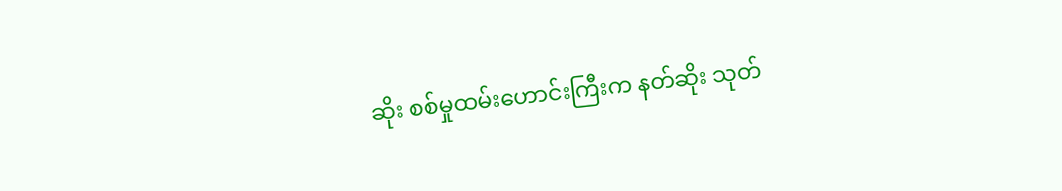ဆိုး စစ်မှုထမ်းဟောင်းကြီးက နတ်ဆိုး သုတ်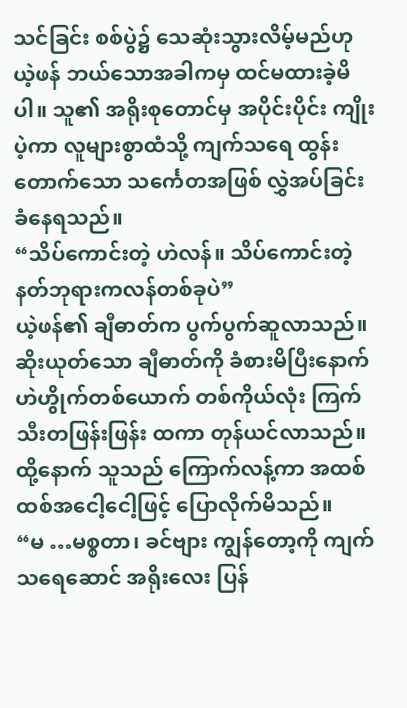သင်ခြင်း စစ်ပွဲ၌ သေဆုံးသွားလိမ့်မည်ဟု ယဲ့ဖန် ဘယ်သောအခါကမှ ထင်မထားခဲ့မိပါ။ သူ၏ အရိုးစုတောင်မှ အပိုင်းပိုင်း ကျိုးပဲ့ကာ လူများစွာထံသို့ ကျက်သရေ ထွန်းတောက်သော သင်္ကေတအဖြစ် လွှဲအပ်ခြင်း ခံနေရသည်။
“သိပ်ကောင်းတဲ့ ဟဲလန်။ သိပ်ကောင်းတဲ့ နတ်ဘုရားကလန်တစ်ခုပဲ”
ယဲ့ဖန်၏ ချီဓာတ်က ပွက်ပွက်ဆူလာသည်။ ဆိုးယုတ်သော ချီဓာတ်ကို ခံစားမိပြီးနောက် ဟဲဟွိုက်တစ်ယောက် တစ်ကိုယ်လုံး ကြက်သီးတဖြန်းဖြန်း ထကာ တုန်ယင်လာသည်။
ထို့နောက် သူသည် ကြောက်လန့်ကာ အထစ်ထစ်အငေါ့ငေါ့ဖြင့် ပြောလိုက်မိသည်။
“မ …မစ္စတာ၊ ခင်ဗျား ကျွန်တော့ကို ကျက်သရေဆောင် အရိုးလေး ပြန်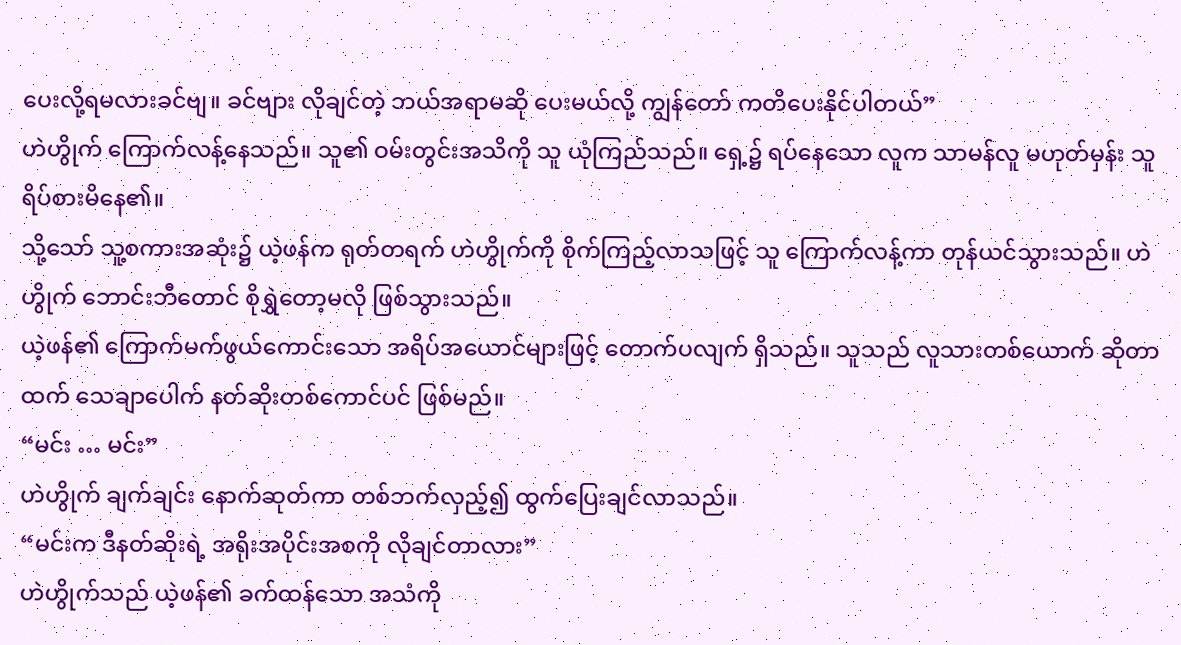ပေးလို့ရမလားခင်ဗျ။ ခင်ဗျား လိုချင်တဲ့ ဘယ်အရာမဆို ပေးမယ်လို့ ကျွန်တော် ကတိပေးနိုင်ပါတယ်”
ဟဲဟွိုက် ကြောက်လန့်နေသည်။ သူ၏ ဝမ်းတွင်းအသိကို သူ ယုံကြည်သည်။ ရှေ့၌ ရပ်နေသော လူက သာမန်လူ မဟုတ်မှန်း သူ ရိပ်စားမိနေ၏။
သို့သော် သူ့စကားအဆုံး၌ ယဲ့ဖန်က ရုတ်တရက် ဟဲဟွိုက်ကို စိုက်ကြည့်လာသဖြင့် သူ ကြောက်လန့်ကာ တုန်ယင်သွားသည်။ ဟဲဟွိုက် ဘောင်းဘီတောင် စိုရွှဲတော့မလို ဖြစ်သွားသည်။
ယဲ့ဖန်၏ ကြောက်မက်ဖွယ်ကောင်းသော အရိပ်အယောင်များဖြင့် တောက်ပလျက် ရှိသည်။ သူသည် လူသားတစ်ယောက် ဆိုတာထက် သေချာပေါက် နတ်ဆိုးတစ်ကောင်ပင် ဖြစ်မည်။
“မင်း … မင်း”
ဟဲဟွိုက် ချက်ချင်း နောက်ဆုတ်ကာ တစ်ဘက်လှည့်၍ ထွက်ပြေးချင်လာသည်။
“မင်းက ဒီနတ်ဆိုးရဲ့ အရိုးအပိုင်းအစကို လိုချင်တာလား”
ဟဲဟွိုက်သည် ယဲ့ဖန်၏ ခက်ထန်သော အသံကို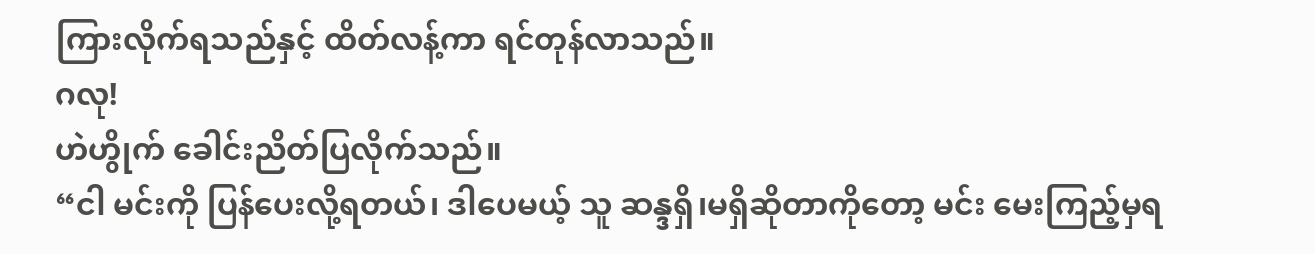ကြားလိုက်ရသည်နှင့် ထိတ်လန့်ကာ ရင်တုန်လာသည်။
ဂလု!
ဟဲဟွိုက် ခေါင်းညိတ်ပြလိုက်သည်။
“ငါ မင်းကို ပြန်ပေးလို့ရတယ်၊ ဒါပေမယ့် သူ ဆန္ဒရှိ၊မရှိဆိုတာကိုတော့ မင်း မေးကြည့်မှရ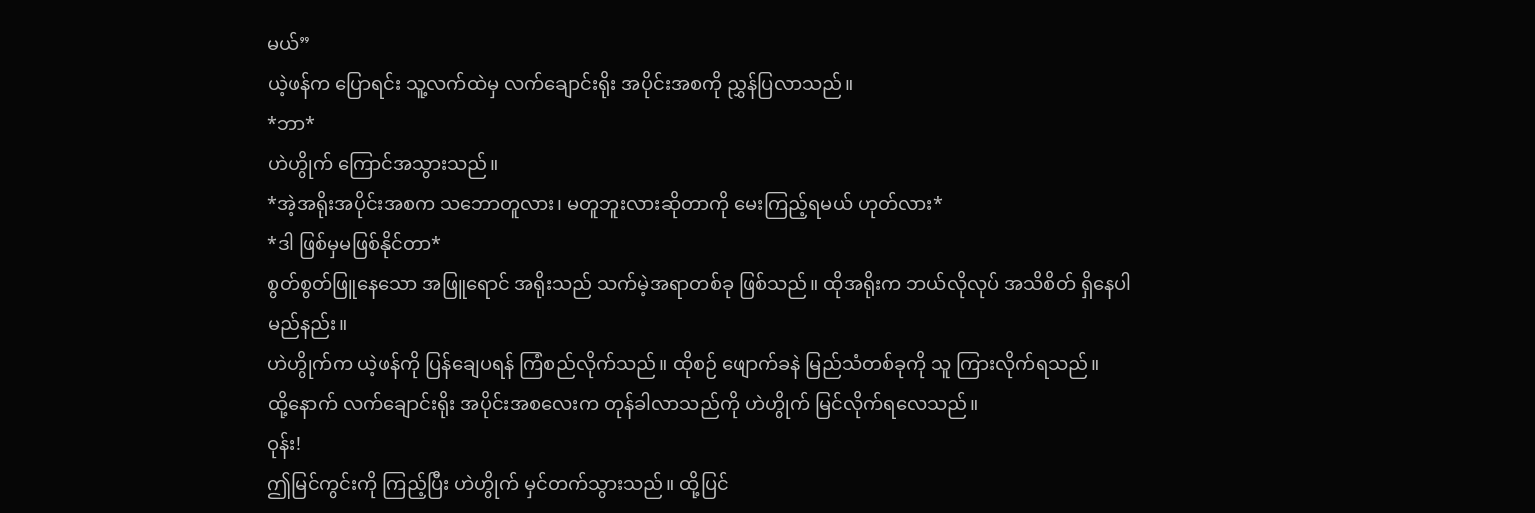မယ်”
ယဲ့ဖန်က ပြောရင်း သူ့လက်ထဲမှ လက်ချောင်းရိုး အပိုင်းအစကို ညွှန်ပြလာသည်။
*ဘာ*
ဟဲဟွိုက် ကြောင်အသွားသည်။
*အဲ့အရိုးအပိုင်းအစက သဘောတူလား၊ မတူဘူးလားဆိုတာကို မေးကြည့်ရမယ် ဟုတ်လား*
*ဒါ ဖြစ်မှမဖြစ်နိုင်တာ*
စွတ်စွတ်ဖြူနေသော အဖြူရောင် အရိုးသည် သက်မဲ့အရာတစ်ခု ဖြစ်သည်။ ထိုအရိုးက ဘယ်လိုလုပ် အသိစိတ် ရှိနေပါမည်နည်း။
ဟဲဟွိုက်က ယဲ့ဖန်ကို ပြန်ချေပရန် ကြံစည်လိုက်သည်။ ထိုစဉ် ဖျောက်ခနဲ မြည်သံတစ်ခုကို သူ ကြားလိုက်ရသည်။
ထို့နောက် လက်ချောင်းရိုး အပိုင်းအစလေးက တုန်ခါလာသည်ကို ဟဲဟွိုက် မြင်လိုက်ရလေသည်။
ဝုန်း!
ဤမြင်ကွင်းကို ကြည့်ပြီး ဟဲဟွိုက် မှင်တက်သွားသည်။ ထို့ပြင်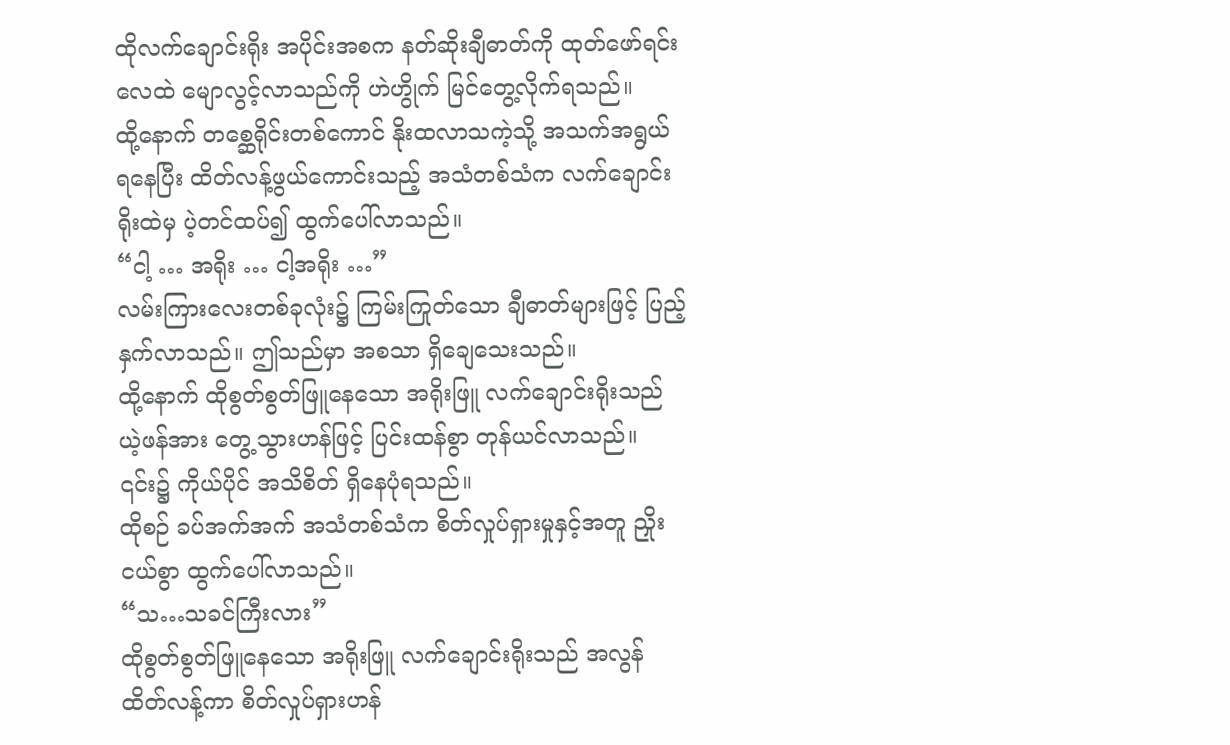ထိုလက်ချောင်းရိုး အပိုင်းအစက နတ်ဆိုးချီဓာတ်ကို ထုတ်ဖော်ရင်း လေထဲ မျောလွင့်လာသည်ကို ဟဲဟွိုက် မြင်တွေ့လိုက်ရသည်။
ထို့နောက် တစ္ဆေရိုင်းတစ်ကောင် နိုးထလာသကဲ့သို့ အသက်အရွယ် ရနေပြီး ထိတ်လန့်ဖွယ်ကောင်းသည့် အသံတစ်သံက လက်ချောင်းရိုးထဲမှ ပဲ့တင်ထပ်၍ ထွက်ပေါ်လာသည်။
“ငါ့ … အရိုး … ငါ့အရိုး …”
လမ်းကြားလေးတစ်ခုလုံး၌ ကြမ်းကြုတ်သော ချီဓာတ်များဖြင့် ပြည့်နှက်လာသည်။ ဤသည်မှာ အစသာ ရှိချေသေးသည်။
ထို့နောက် ထိုစွတ်စွတ်ဖြူနေသော အရိုးဖြူ လက်‌ချောင်းရိုးသည် ယဲ့ဖန်အား တွေ့သွားဟန်ဖြင့် ပြင်းထန်စွာ တုန်ယင်လာသည်။ ၎င်း၌ ကိုယ်ပိုင် အသိစိတ် ရှိနေပုံရသည်။
ထိုစဉ် ခပ်အက်အက် အသံတစ်သံက စိတ်လှုပ်ရှားမှုနှင့်အတူ ညှိုးငယ်စွာ ထွက်ပေါ်လာသည်။
“သ…သခင်ကြီးလား”
ထိုစွတ်စွတ်ဖြူနေသော အရိုးဖြူ လက်‌ချောင်းရိုးသည် အလွန် ထိတ်လန့်ကာ စိတ်လှုပ်ရှားဟန်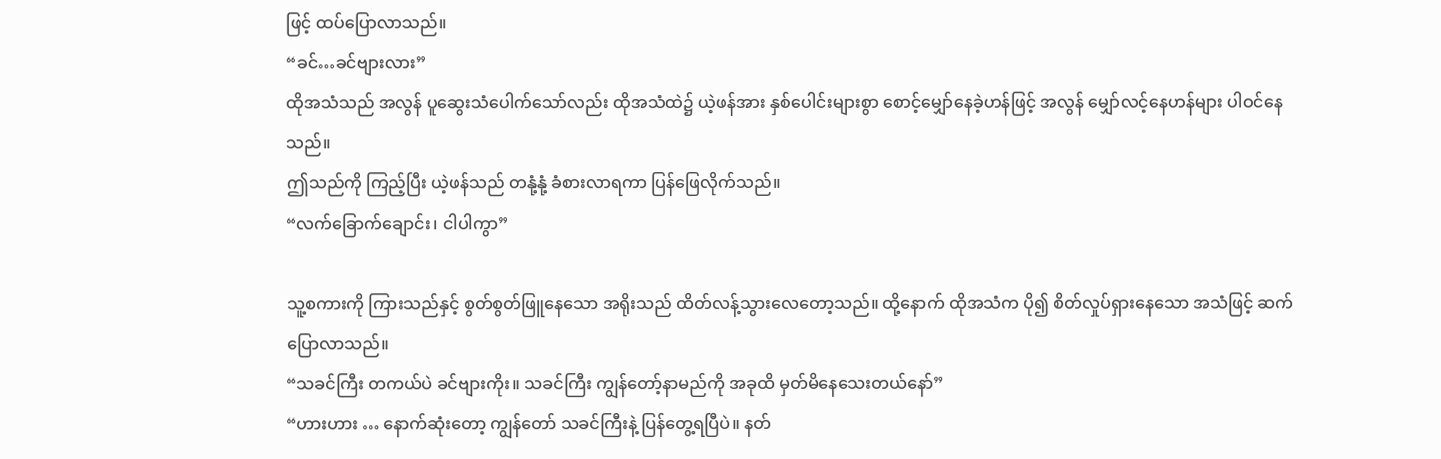ဖြင့် ထပ်ပြောလာသည်။
“ခင်…ခင်ဗျားလား”
ထိုအသံသည် အလွန် ပူဆွေးသံပေါက်သော်လည်း ထိုအသံထဲ၌ ယဲ့ဖန်အား နှစ်ပေါင်းများစွာ စောင့်မျှော်နေခဲ့ဟန်ဖြင့် အလွန် မျှော်လင့်နေဟန်များ ပါဝင်နေသည်။
ဤသည်ကို ကြည့်ပြီး ယဲ့ဖန်သည် တနုံ့နုံ့ ခံစားလာရကာ ပြန်ဖြေလိုက်သည်။
“လက်ခြောက်ချောင်း၊ ငါပါကွာ”

သူ့စကားကို ကြားသည်နှင့် စွတ်စွတ်ဖြူနေသော အရိုးသည် ထိတ်လန့်သွားလေတော့သည်။ ထို့နောက် ထိုအသံက ပို၍ စိတ်လှုပ်ရှားနေသော အသံဖြင့် ဆက်ပြောလာသည်။
“သခင်ကြီး တကယ်ပဲ ခင်ဗျားကိုး။ သခင်ကြီး ကျွန်တော့်နာမည်ကို အခုထိ မှတ်မိနေသေးတယ်နော်”
“ဟားဟား … နောက်ဆုံးတော့ ကျွန်တော် သခင်ကြီးနဲ့ ပြန်တွေ့ရပြီပဲ။ နတ်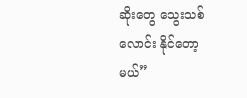ဆိုးတွေ သွေးသစ်လောင်း နိုင်တော့မယ်”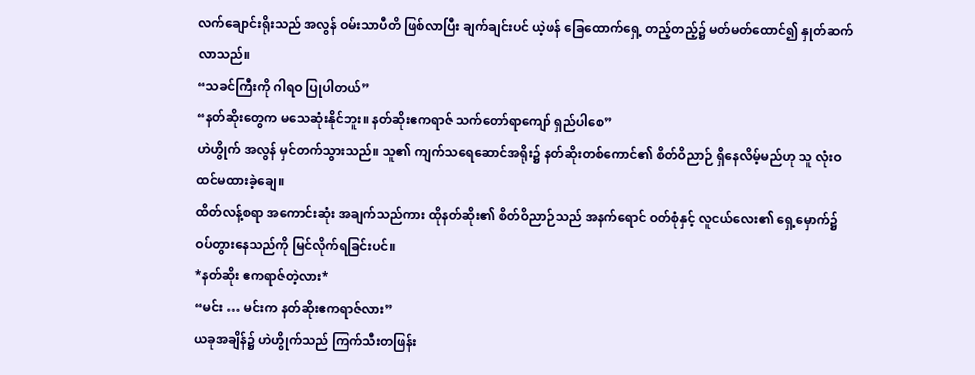လက်ချောင်းရိုးသည် အလွန် ဝမ်းသာပီတိ ဖြစ်လာပြီး ချက်ချင်းပင် ယဲ့ဖန် ခြေထောက်ရှေ့ တည့်တည့်၌ မတ်မတ်ထောင်၍ နှုတ်ဆက်လာသည်။
“သခင်ကြီးကို ဂါရဝ ပြုပါတယ်”
“နတ်ဆိုးတွေက မသေဆုံးနိုင်ဘူး။ နတ်ဆိုးဧကရာဇ် သက်တော်ရာကျော် ရှည်ပါစေ”
ဟဲဟွိုက် အလွန် မှင်တက်သွားသည်။ သူ၏ ကျက်သရေဆောင်အရိုး၌ နတ်ဆိုးတစ်ကောင်၏ စိတ်ဝိညာဉ် ရှိနေလိမ့်မည်ဟု သူ လုံးဝ ထင်မထားခဲ့ချေ။
ထိတ်လန့်စရာ အကောင်းဆုံး အချက်သည်ကား ထိုနတ်ဆိုး၏ စိတ်ဝိညာဉ်သည် အနက်ရောင် ဝတ်စုံနှင့် လူငယ်လေး၏ ရှေ့မှောက်၌ ဝပ်တွားနေသည်ကို မြင်လိုက်ရခြင်းပင်။
*နတ်ဆိုး ဧကရာဇ်တဲ့လား*
“မင်း … မင်းက နတ်ဆိုးဧကရာဇ်လား”
ယခုအချိန်၌ ဟဲဟွိုက်သည် ကြက်သီးတဖြန်း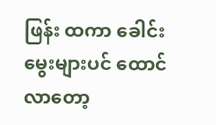ဖြန်း ထကာ ခေါင်းမွေးများပင် ထောင်လာတော့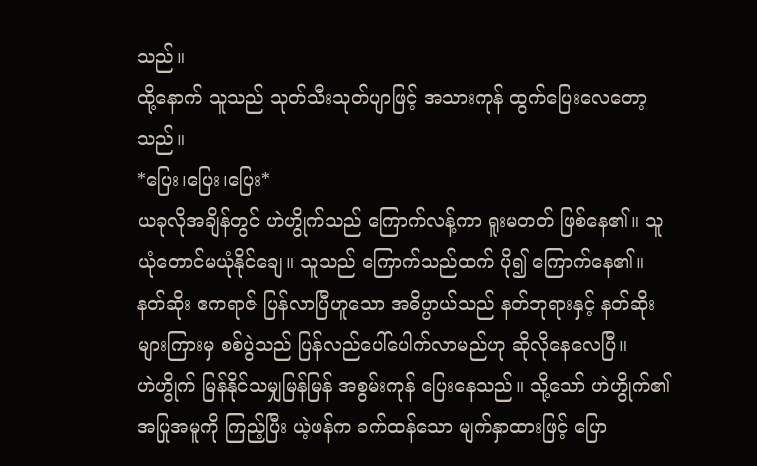သည်။
ထို့နောက် သူသည် သုတ်သီးသုတ်ပျာဖြင့် အသားကုန် ထွက်ပြေးလေတော့သည်။
*ပြေး၊ပြေး၊ပြေး*
ယခုလိုအချိန်တွင် ဟဲဟွိုက်သည် ကြောက်လန့်ကာ ရူးမတတ် ဖြစ်နေ၏။ သူ ယုံတောင်မယုံနိုင်ချေ။ သူသည် ကြောက်သည်ထက် ပို၍ ကြောက်နေ၏။
နတ်ဆိုး ဧကရာဇ် ပြန်လာပြီဟူသော အဓိပ္ပာယ်သည် နတ်ဘုရားနှင့် နတ်ဆိုးများကြားမှ စစ်ပွဲသည် ပြန်လည်ပေါ်ပေါက်လာမည်ဟု ဆိုလိုနေလေပြီ။
ဟဲဟွိုက် မြန်နိုင်သမျှမြန်မြန် အစွမ်းကုန် ပြေးနေသည်။ သို့သော် ဟဲဟွိုက်၏ အပြုအမူကို ကြည့်ပြီး ယဲ့ဖန်က ခက်ထန်သော မျက်နှာထားဖြင့် ပြော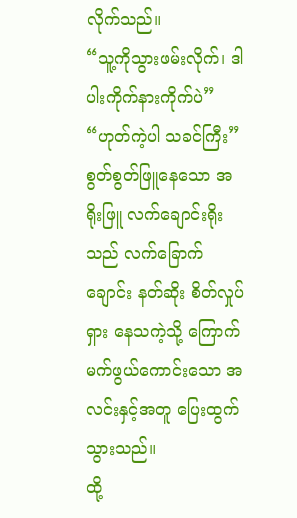လိုက်သည်။
“သူ့ကိုသွားဖမ်းလိုက်၊ ဒါ ပါးကိုက်နားကိုက်ပဲ”
“ဟုတ်ကဲ့ပါ သခင်ကြီး”
စွတ်စွတ်ဖြူနေသော အရိုးဖြူ လက်‌ချောင်းရိုးသည် လက်ခြောက်ချောင်း နတ်ဆိုး စိတ်လှုပ်ရှား နေသကဲ့သို့ ကြောက်မက်ဖွယ်ကောင်းသော အလင်းနှင့်အတူ ပြေးထွက်သွားသည်။
ထို့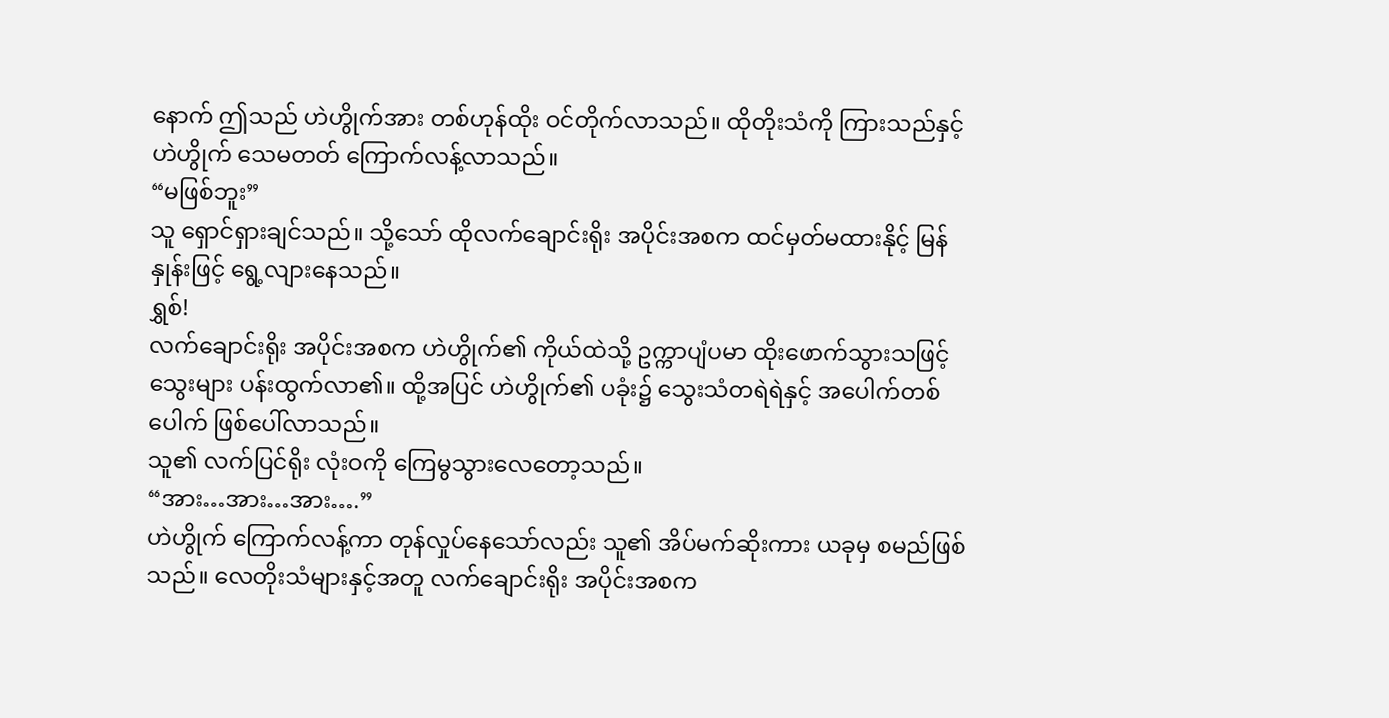နောက် ဤသည် ဟဲဟွိုက်အား တစ်ဟုန်ထိုး ဝင်တိုက်လာသည်။ ထိုတိုးသံကို ကြားသည်နှင့် ဟဲဟွိုက် သေမတတ် ကြောက်လန့်လာသည်။
“မဖြစ်ဘူး”
သူ ရှောင်ရှားချင်သည်။ သို့သော် ထိုလက်ချောင်းရိုး အပိုင်းအစက ထင်မှတ်မထားနိုင့် မြန်နှုန်းဖြင့် ရွေ့လျားနေသည်။
ရွှစ်!
လက်ချောင်းရိုး အပိုင်းအစက ဟဲဟွိုက်၏ ကိုယ်ထဲသို့ ဥက္ကာပျံပမာ ထိုးဖောက်သွားသဖြင့် သွေးများ ပန်းထွက်လာ၏။ ထို့အပြင် ဟဲဟွိုက်၏ ပခုံး၌ သွေးသံတရဲရဲနှင့် အပေါက်တစ်ပေါက် ဖြစ်ပေါ်လာသည်။
သူ၏ လက်ပြင်ရိုး လုံးဝကို ကြေမွသွားလေတော့သည်။
“အား…အား…အား….”
ဟဲဟွိုက် ကြောက်လန့်ကာ တုန်လှုပ်နေသော်လည်း သူ၏ အိပ်မက်ဆိုးကား ယခုမှ စမည်ဖြစ်သည်။ လေတိုးသံများနှင့်အတူ လက်ချောင်းရိုး အပိုင်းအစက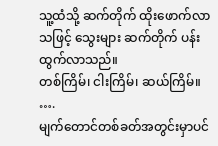သူ့ထံသို့ ဆက်တိုက် ထိုးဖောက်လာသဖြင့် သွေးများ ဆက်တိုက် ပန်းထွက်လာသည်။
တစ်ကြိမ်၊ ငါးကြိမ်၊ ဆယ်ကြိမ်။
….
မျက်တောင်တစ်ခတ်အတွင်းမှာပင်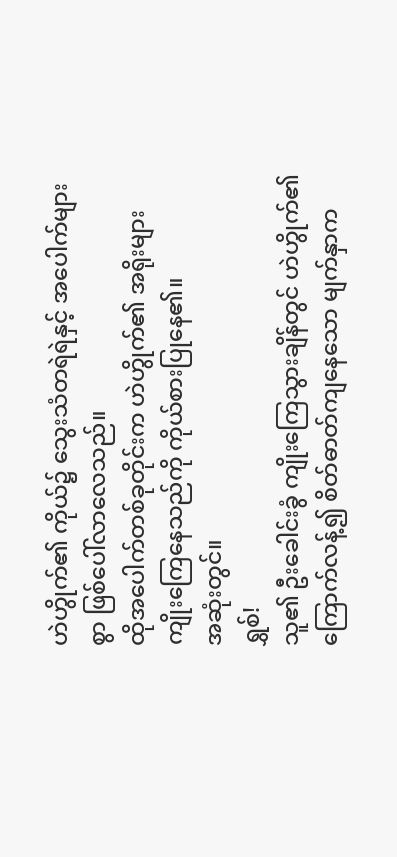ဟဲဟွိုက်၏ ကိုယ်၌ သွေးသံတရဲရဲနှင့် အပေါက်များစွာ ဖြစ်ပေါ်လာလေသည်။
ထိုအပေါက်တစ်ခုတိုင်းက ဟဲဟွိုက်၏ အရိုးများ ကျိုးကြေနေသည်ကို ကိုယ်စားပြုနေ၏။
အဆုံးတွင်။
ရွှစ်!
သူ၏ ဦးခေါင်းခွံ ကျိုးကြေသွားချိန်တွင် ဟဲဟွိုက်၏ ကြောက်လန့်၍ စိတ်ဓာတ်ကျနေသော မျက်နှာက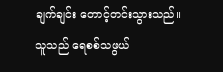ချက်ချင်း တောင့်တင်းသွားသည်။
သူသည် ရေစစ်သဖွယ်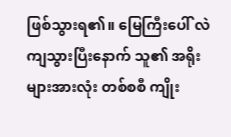ဖြစ်သွားရ၏။ မြေကြီးပေါ် လဲကျသွားပြီးနောက် သူ၏ အရိုးများအားလုံး တစ်စစီ ကျိုး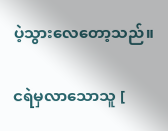ပဲ့သွားလေတော့သည်။

ငရဲမှလာသောသူ [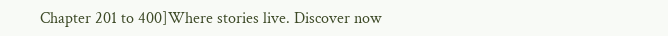Chapter 201 to 400]Where stories live. Discover now